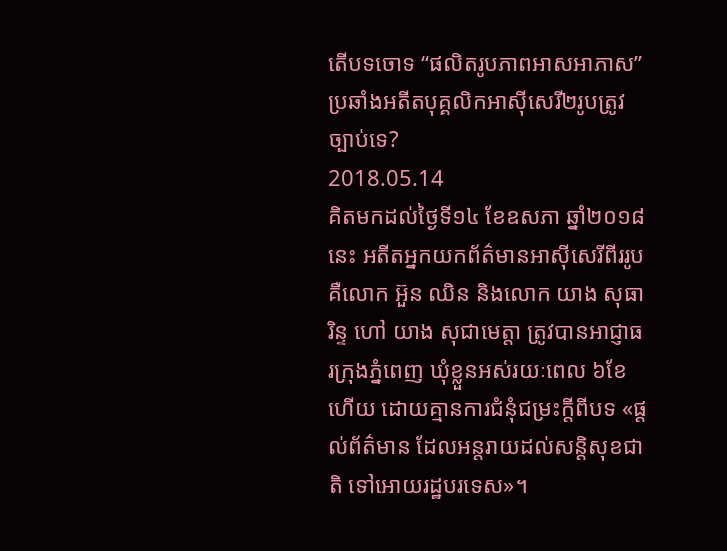តើបទចោទ “ផលិតរូបភាពអាសអាភាស”ប្រឆាំងអតីតបុគ្គលិកអាស៊ីសេរី២រូបត្រូវច្បាប់ទេ?
2018.05.14
គិតមកដល់ថ្ងៃទី១៤ ខែឧសភា ឆ្នាំ២០១៨ នេះ អតីតអ្នកយកព័ត៌មានអាស៊ីសេរីពីររូប គឺលោក អ៊ួន ឈិន និងលោក យាង សុធារិន្ទ ហៅ យាង សុជាមេត្តា ត្រូវបានអាជ្ញាធរក្រុងភ្នំពេញ ឃុំខ្លួនអស់រយៈពេល ៦ខែហើយ ដោយគ្មានការជំនុំជម្រះក្តីពីបទ «ផ្ដល់ព័ត៌មាន ដែលអន្តរាយដល់សន្តិសុខជាតិ ទៅអោយរដ្ឋបរទេស»។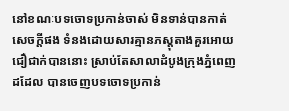នៅខណៈបទចោទប្រកាន់ចាស់ មិនទាន់បានកាត់សេចក្ដីផង ទំនងដោយសារគ្មានភស្តុតាងគួរអោយជឿជាក់បាននោះ ស្រាប់តែសាលាដំបូងក្រុងភ្នំពេញដដែល បានចេញបទចោទប្រកាន់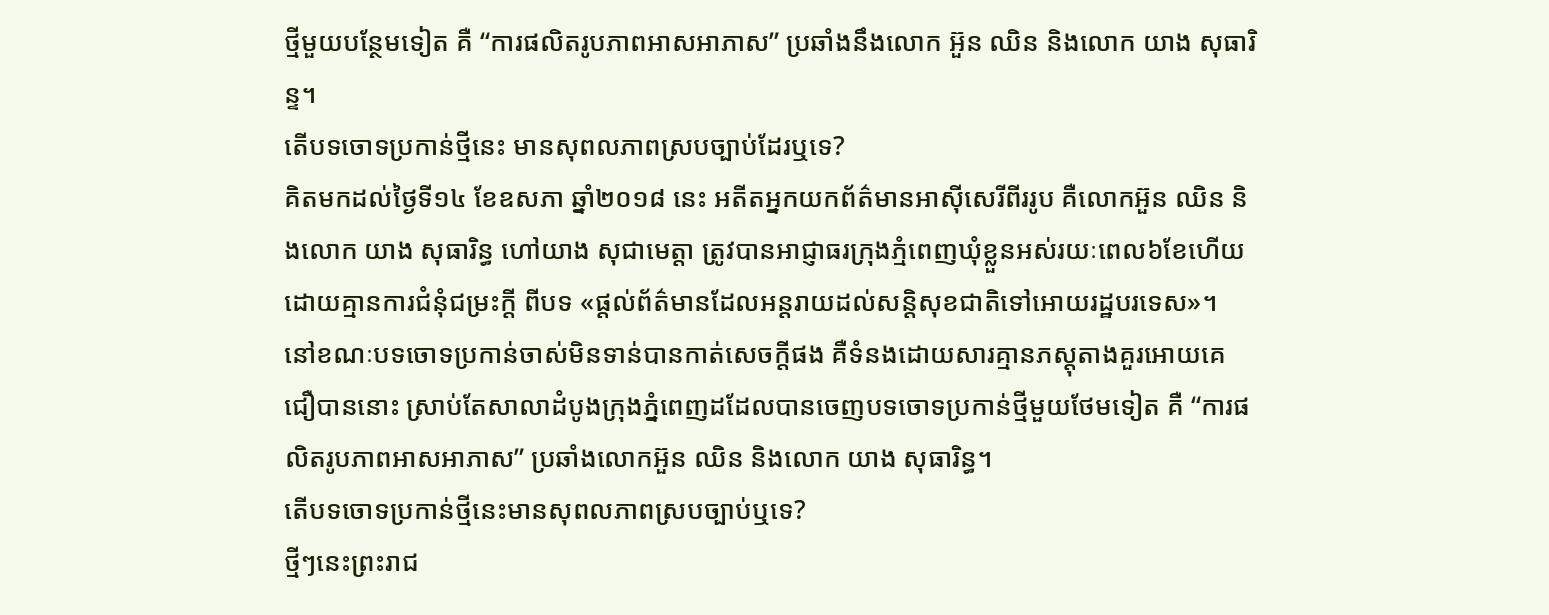ថ្មីមួយបន្ថែមទៀត គឺ “ការផលិតរូបភាពអាសអាភាស” ប្រឆាំងនឹងលោក អ៊ួន ឈិន និងលោក យាង សុធារិន្ទ។
តើបទចោទប្រកាន់ថ្មីនេះ មានសុពលភាពស្របច្បាប់ដែរឬទេ?
គិតមកដល់ថ្ងៃទី១៤ ខែឧសភា ឆ្នាំ២០១៨ នេះ អតីតអ្នកយកព័ត៌មានអាស៊ីសេរីពីររូប គឺលោកអ៊ួន ឈិន និងលោក យាង សុធារិន្ធ ហៅយាង សុជាមេត្តា ត្រូវបានអាជ្ញាធរក្រុងភ្មំពេញឃុំខ្លួនអស់រយៈពេល៦ខែហើយដោយគ្មានការជំនុំជម្រះក្តី ពីបទ «ផ្តល់ព័ត៌មានដែលអន្តរាយដល់សន្តិសុខជាតិទៅអោយរដ្ឋបរទេស»។
នៅខណៈបទចោទប្រកាន់ចាស់មិនទាន់បានកាត់សេចក្តីផង គឺទំនងដោយសារគ្មានភស្តុតាងគួរអោយគេជឿបាននោះ ស្រាប់តែសាលាដំបូងក្រុងភ្នំពេញដដែលបានចេញបទចោទប្រកាន់ថ្មីមួយថែមទៀត គឺ “ការផលិតរូបភាពអាសអាភាស” ប្រឆាំងលោកអ៊ួន ឈិន និងលោក យាង សុធារិន្ធ។
តើបទចោទប្រកាន់ថ្មីនេះមានសុពលភាពស្របច្បាប់ឬទេ?
ថ្មីៗនេះព្រះរាជ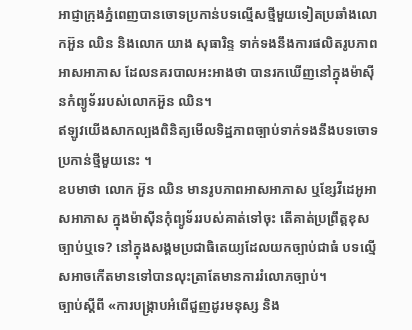អាជ្ញាក្រុងភ្នំពេញបានចោទប្រកាន់បទល្មើសថ្មីមួយទៀតប្រឆាំងលោកអ៊ួន ឈិន និងលោក យាង សុធារិន្ទ ទាក់ទងនឹងការផលិតរូបភាពអាសអាភាស ដែលនគរបាលអះអាងថា បានរកឃើញនៅក្នុងម៉ាស៊ីនកំព្យូទ័ររបស់លោកអ៊ួន ឈិន។
ឥឡូវយើងសាកល្បងពិនិត្យមើលទិដ្ឋភាពច្បាប់ទាក់ទងនឹងបទចោទប្រកាន់ថ្មីមួយនេះ ។
ឧបមាថា លោក អ៊ួន ឈិន មានរូបភាពអាសអាភាស ឬខ្សែវីដេអូអាសអាភាស ក្នុងម៉ាស៊ីនកុំព្យូទ័ររបស់គាត់ទៅចុះ តើគាត់ប្រព្រឹត្តខុសច្បាប់ឬទេ? នៅក្នុងសង្គមប្រជាធិតេយ្យដែលយកច្បាប់ជាធំ បទល្មើសអាចកើតមានទៅបានលុះត្រាតែមានការរំលោភច្បាប់។
ច្បាប់ស្តីពី «ការបង្រ្កាបអំពើជួញដូរមនុស្ស និង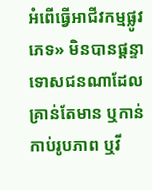អំពើធ្វើអាជីវកម្មផ្លូវភេទ» មិនបានផ្តន្ទាទោសជនណាដែលគ្រាន់តែមាន ឬកាន់កាប់រូបភាព ឬវី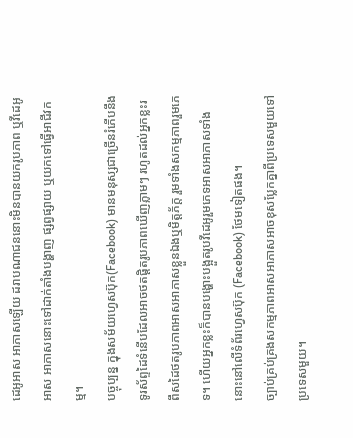ដេអូអាស អាភាសឡើយ ដរាបណាជននោះមិនបានយករូបភាព ឬវីដេអូអាស អាភាសនោះទៅដាក់តាំងបង្ហាញ ផ្សព្វផ្សាយ ឬយកទៅធ្វើអាជីវកម្ម។
បច្ចុប្បន្ន ក្នុងសម័យហ្វេសប៊ុក(Facebook) មានមនុស្សជាច្រើនរំភើបនឹងទូរស័ព្ទដៃទំនើបដែលអាចថតផ្តិតរូបភាពឃើញភ្លាមៗ រហូតដល់អ្នកខ្លះរពឹសដៃថតរូបភាពអាសអាភាសខ្លួនឯងឬមិត្តភ័ក្ត រួមទាំងសកម្មភាពរួមភេទ។ ហើយអ្នកខ្លះក៏បានបង្ហោះបង្អួតរូបវីដេអូរួមភេទអាសអាភាសទាំងនោះនៅលើទំព័រហ្វេសប៊ុក (Facebook) ថែមទៀតផង។
ច្បាប់គ្រប់គ្រងសកម្មភាពអាសអាភាសអាចខុសប្លែកគ្នាពីប្រទេសមួយទៅប្រទេសមួយ។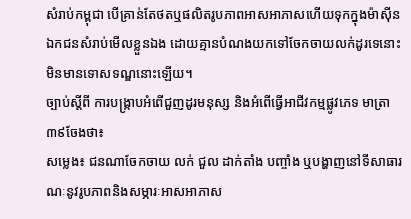សំរាប់កម្ពុជា បើគ្រាន់តែថតឬផលិតរូបភាពអាសអាភាសហើយទុកក្នុងម៉ាស៊ីនឯកជនសំរាប់មើលខ្លួនឯង ដោយគ្មានបំណងយកទៅចែកចាយលក់ដូរទេនោះ មិនមានទោសទណ្ឌនោះឡើយ។
ច្បាប់ស្តីពី ការបង្រ្កាបអំពើជួញដូរមនុស្ស និងអំពើធ្វើអាជីវកម្មផ្លូវភេទ មាត្រា៣៩ចែងថា៖
សម្លេង៖ ជនណាចែកចាយ លក់ ជួល ដាក់តាំង បញ្ចាំង ឬបង្ហាញនៅទីសាធារណៈនូវរូបភាពនិងសម្ភារៈអាសអាភាស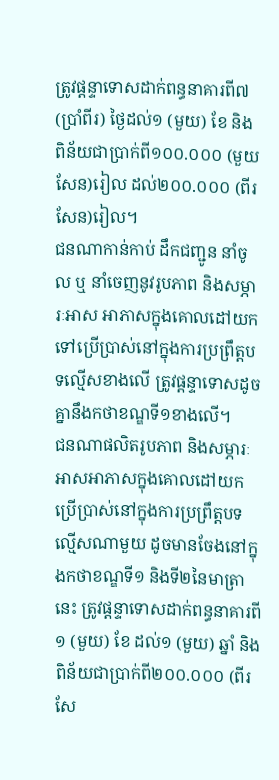ត្រូវផ្តន្ទាទោសដាក់ពន្ធនាគារពី៧(ប្រាំពីរ) ថ្ងៃដល់១ (មួយ) ខែ និងពិន័យជាប្រាក់ពី១០០.០០០ (មួយសែន)រៀល ដល់២០០.០០០ (ពីរសែន)រៀល។
ជនណាកាន់កាប់ ដឹកជញ្ជូន នាំចូល ឬ នាំចេញនូវរូបភាព និងសម្ភារៈអាស អាភាសក្នុងគោលដៅយកទៅប្រើប្រាស់នៅក្នុងការប្រព្រឹត្តបទល្មើសខាងលើ ត្រូវផ្តន្ទាទោសដូចគ្នានឹងកថាខណ្ឌទី១ខាងលើ។
ជនណាផលិតរូបភាព និងសម្ភារៈអាសអាភាសក្នុងគោលដៅយកប្រើប្រាស់នៅក្នុងការប្រព្រឹត្តបទល្មើសណាមួយ ដូចមានចែងនៅក្នុងកថាខណ្ឌទី១ និងទី២នៃមាត្រានេះ ត្រូវផ្តន្ទាទោសដាក់ពន្ធនាគារពី១ (មួយ) ខែ ដល់១ (មួយ) ឆ្នាំ និងពិន័យជាប្រាក់ពី២០០.០០០ (ពីរសែ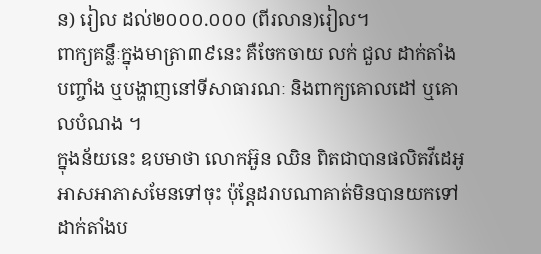ន) រៀល ដល់២០០០.០០០ (ពីរលាន)រៀល។
ពាក្យគន្លឹៈក្នុងមាត្រា៣៩នេះ គឺចែកចាយ លក់ ជួល ដាក់តាំង បញ្ចាំង ឬបង្ហាញនៅទីសាធារណៈ និងពាក្យគោលដៅ ឬគោលបំណង ។
ក្នុងន័យនេះ ឧបមាថា លោកអ៊ួន ឈិន ពិតជាបានផលិតវីដេអូអាសអាភាសមែនទៅចុះ ប៉ុន្តែដរាបណាគាត់មិនបានយកទៅដាក់តាំងប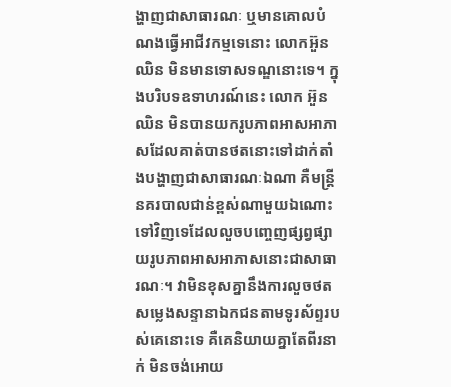ង្ហាញជាសាធារណៈ ឬមានគោលបំណងធ្វើអាជីវកម្មទេនោះ លោកអ៊ួន ឈិន មិនមានទោសទណ្ឌនោះទេ។ ក្នុងបរិបទឧទាហរណ៍នេះ លោក អ៊ួន ឈិន មិនបានយករូបភាពអាសអាភាសដែលគាត់បានថតនោះទៅដាក់តាំងបង្ហាញជាសាធារណៈឯណា គឺមន្ត្រីនគរបាលជាន់ខ្ពស់ណាមួយឯណោះទៅវិញទេដែលលួចបញ្ចេញផ្សព្វផ្សាយរូបភាពអាសអាភាសនោះជាសាធារណៈ។ វាមិនខុសគ្នានឹងការលួចថតសម្លេងសន្ទានាឯកជនតាមទូរស័ព្ទរបស់គេនោះទេ គឺគេនិយាយគ្នាតែពីរនាក់ មិនចង់អោយ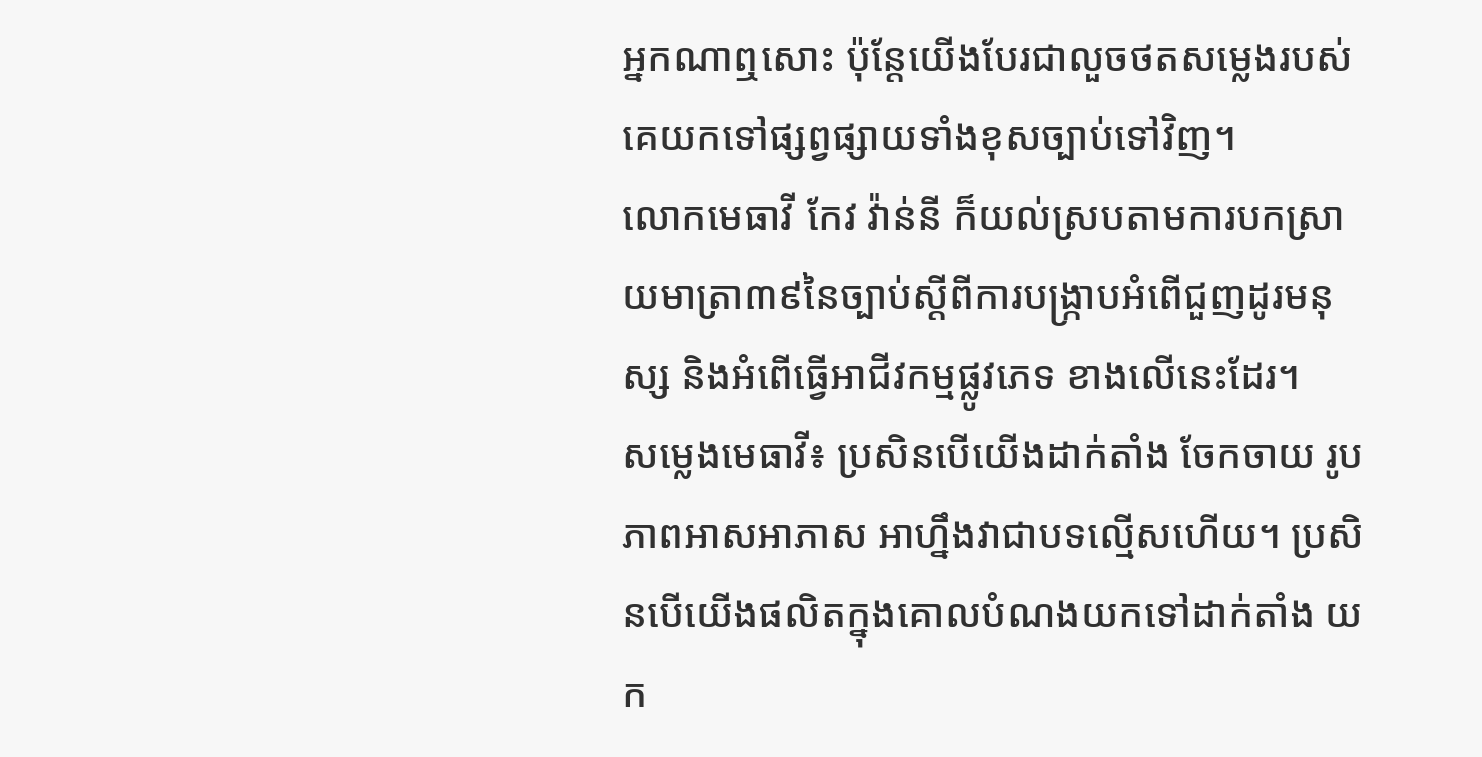អ្នកណាឮសោះ ប៉ុន្តែយើងបែរជាលួចថតសម្លេងរបស់គេយកទៅផ្សព្វផ្សាយទាំងខុសច្បាប់ទៅវិញ។
លោកមេធាវី កែវ វ៉ាន់នី ក៏យល់ស្របតាមការបកស្រាយមាត្រា៣៩នៃច្បាប់ស្តីពីការបង្រ្កាបអំពើជួញដូរមនុស្ស និងអំពើធ្វើអាជីវកម្មផ្លូវភេទ ខាងលើនេះដែរ។
សម្លេងមេធាវី៖ ប្រសិនបើយើងដាក់តាំង ចែកចាយ រូបភាពអាសអាភាស អាហ្នឹងវាជាបទល្មើសហើយ។ ប្រសិនបើយើងផលិតក្នុងគោលបំណងយកទៅដាក់តាំង យក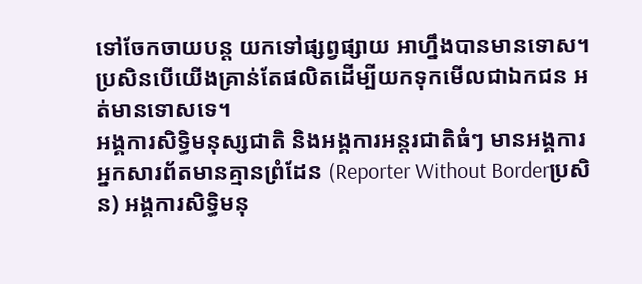ទៅចែកចាយបន្ត យកទៅផ្សព្វផ្សាយ អាហ្នឹងបានមានទោស។ ប្រសិនបើយើងគ្រាន់តែផលិតដើម្បីយកទុកមើលជាឯកជន អត់មានទោសទេ។
អង្គការសិទ្ធិមនុស្សជាតិ និងអង្គការអន្តរជាតិធំៗ មានអង្គការអ្នកសារព័តមានគ្មានព្រំដែន (Reporter Without Borderប្រសិន) អង្គការសិទ្ធិមនុ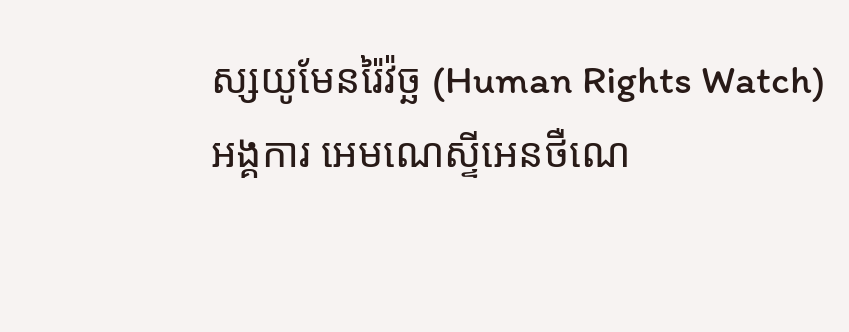ស្សយូមែនរ៉ៃវ៉ច្ឆ (Human Rights Watch) អង្គការ អេមណេស្ទីអេនថឺណេ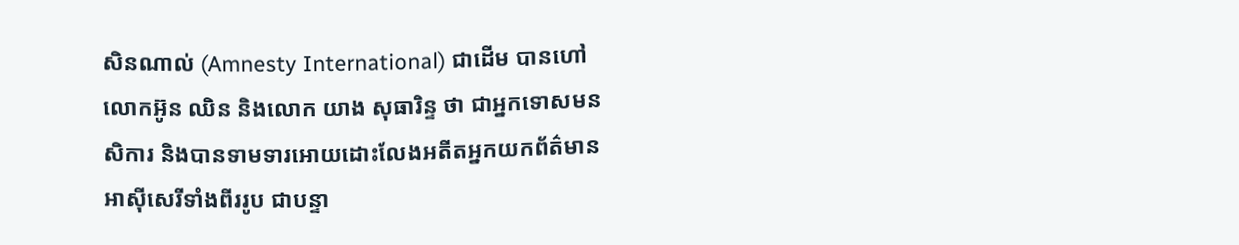សិនណាល់ (Amnesty International) ជាដើម បានហៅលោកអ៊ូន ឈិន និងលោក យាង សុធារិន្ទ ថា ជាអ្នកទោសមនសិការ និងបានទាមទារអោយដោះលែងអតីតអ្នកយកព័ត៌មានអាស៊ីសេរីទាំងពីររូប ជាបន្ទា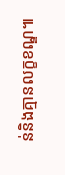ន់និងគ្មានលក្ខខណ្ឌ៕